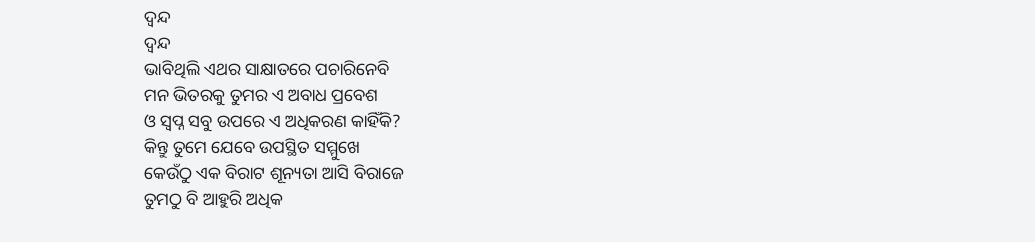ଦ୍ବନ୍ଦ
ଦ୍ବନ୍ଦ
ଭାବିଥିଲି ଏଥର ସାକ୍ଷାତରେ ପଚାରିନେବି
ମନ ଭିତରକୁ ତୁମର ଏ ଅବାଧ ପ୍ରବେଶ
ଓ ସ୍ବପ୍ନ ସବୁ ଉପରେ ଏ ଅଧିକରଣ କାହିଁକି?
କିନ୍ତୁ ତୁମେ ଯେବେ ଉପସ୍ଥିତ ସମ୍ମୁଖେ
କେଉଁଠୁ ଏକ ବିରାଟ ଶୂନ୍ୟତା ଆସି ବିରାଜେ
ତୁମଠୁ ବି ଆହୁରି ଅଧିକ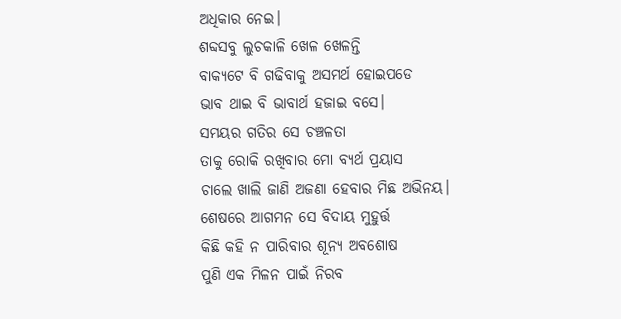ଅଧିକାର ନେଇ।
ଶବ୍ଦସବୁ ଲୁଚକାଳି ଖେଳ ଖେଳନ୍ତି
ବାକ୍ୟଟେ ବି ଗଢିବାକୁ ଅସମର୍ଥ ହୋଇପଡେ
ଭାବ ଥାଇ ବି ଭାବାର୍ଥ ହଜାଇ ବସେ।
ସମୟର ଗତିର ସେ ଚଞ୍ଚଳତା
ତାକୁ ରୋକି ରଖିବାର ମୋ ବ୍ୟର୍ଥ ପ୍ରୟାସ
ଚାଲେ ଖାଲି ଜାଣି ଅଜଣା ହେବାର ମିଛ ଅଭିନୟ।
ଶେଷରେ ଆଗମନ ସେ ବିଦାୟ ମୁହୁର୍ତ୍ତ
କିଛି କହି ନ ପାରିବାର ଶୂନ୍ୟ ଅବଶୋଷ
ପୁଣି ଏକ ମିଳନ ପାଇଁ ନିରବ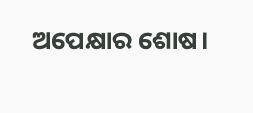ଅପେକ୍ଷାର ଶୋଷ।